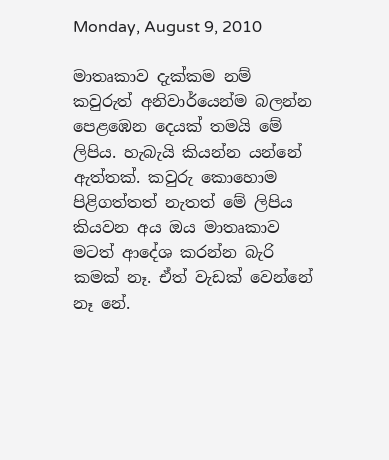Monday, August 9, 2010

මාතෘකාව දැක්කම නම් කවුරුත් අනිවාර්යෙන්ම බලන්න පෙළඹෙන දෙයක් තමයි මේ ලිපිය. හැබැයි කියන්න යන්නේ ඇත්තක්. කවුරු කොහොම පිළිගත්තත් නැතත් මේ ලිපිය කියවන අය ඔය මාතෘකාව මටත් ආදේශ කරන්න බැරි කමක් නෑ. ඒත් වැඩක් වෙන්නේ නෑ නේ.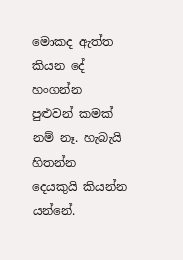මොකද ඇත්ත කියන දේ හංගන්න පුළුවන් කමක් නම් නෑ. හැබැයි හිතන්න දෙයකුයි කියන්න යන්නේ.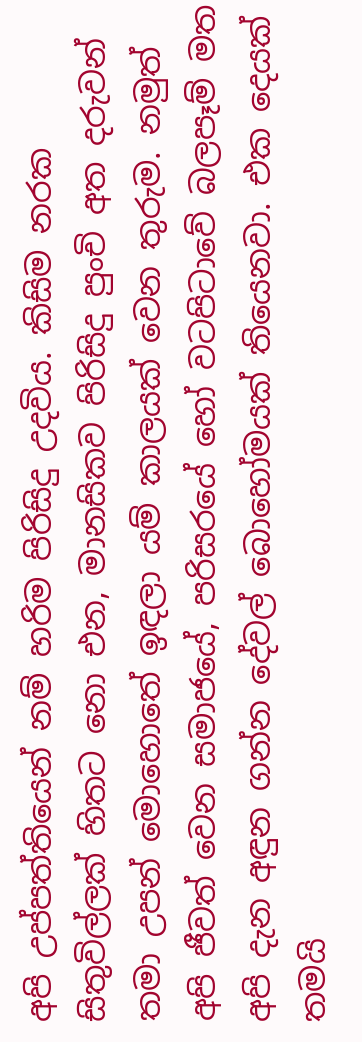අපි උප්පත්තියෙන් නම් හරිම පිරිසිදු උදවිය. කිසිම නරක සිතුවිල්ලක් හිතට නො එන, මානසිකව පිරිසිදු පුංචි අත දරුවන් තමා උපන් මොහොතේ ඉඳලා යම් කාලයක් වෙන තුරුම. නමුත් අපි ජීවත් වෙන සමාජයේ, පරිසරයේ හෝ වටපිටාවේ බලපෑම් මත අපි දැන අඳුන ගන්න දේවල් බොහෝමයක් තියෙනවා. එක දෙයක් තමයි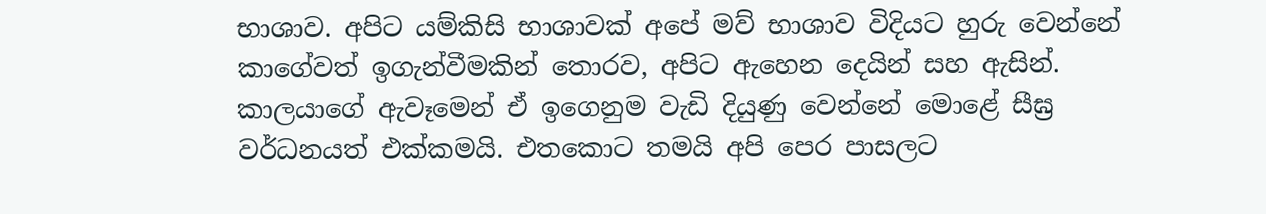භාශාව. අපිට යම්කිසි භාශාවක් අපේ මව් භාශාව විදියට හුරු වෙන්නේ කාගේවත් ඉගැන්වීමකින් තොරව, අපිට ඇහෙන දෙයින් සහ ඇසින්. කාලයාගේ ඇවෑමෙන් ඒ ඉගෙනුම වැඩි දියුණු වෙන්නේ මොළේ සීඝ්‍ර වර්ධනයත් එක්කමයි. එතකොට තමයි අපි පෙර පාසලට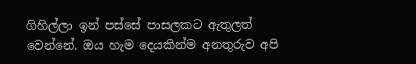ගිහිල්ලා ඉන් පස්සේ පාසලකට ඇතුලත් වෙන්නේ. ඔය හැම දෙයකින්ම අනතුරුව අපි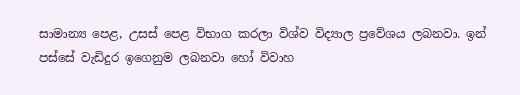සාමාන්‍ය පෙළ, උසස් පෙළ විභාග කරලා විශ්ව විද්‍යාල ප්‍රවේශය ලබනවා. ඉන් පස්සේ වැඩිදුර ඉගෙනුම ලබනවා හෝ විවාහ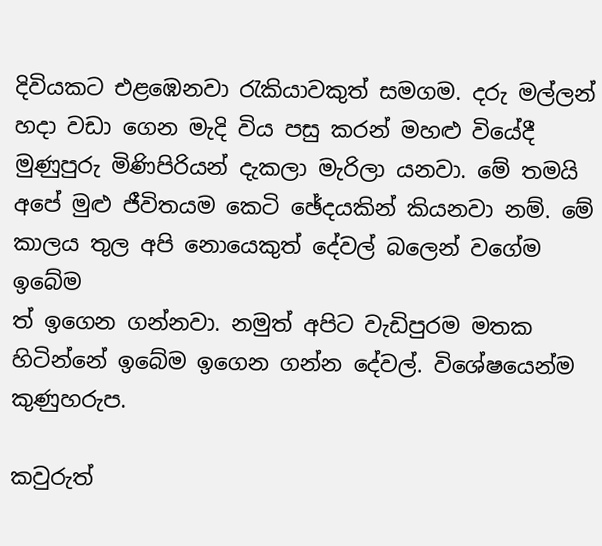දිවියකට එළඹෙනවා රැකියාවකුත් සමගම. දරු මල්ලන් හදා වඩා ගෙන මැදි විය පසු කරන් මහළු වියේදී මුණුපුරු මිණිපිරියන් දැකලා මැරිලා යනවා. මේ තමයි අපේ මුළු ජීවිතයම කෙටි ඡේදයකින් කියනවා නම්. මේ කාලය තුල අපි නොයෙකුත් දේවල් බලෙන් වගේම ඉබේම
ත් ඉගෙන ගන්නවා. නමුත් අපිට වැඩිපුරම මතක හිටින්නේ ඉබේම ඉගෙන ගන්න දේවල්. විශේෂයෙන්ම කුණුහරුප.

කවුරුත්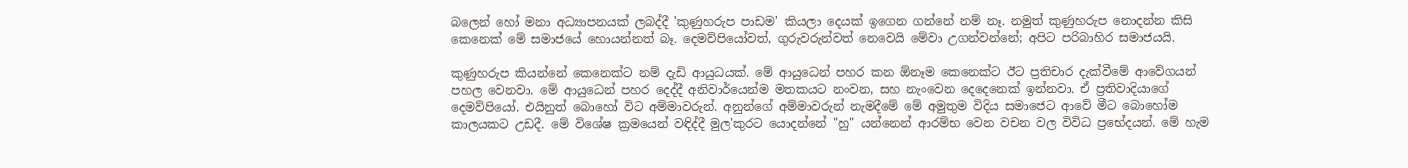බලෙන් හෝ මනා අධ්‍යාපනයක් ලබද්දී 'කුණුහරුප පාඩම' කියලා දෙයක් ඉගෙන ගන්නේ නම් නෑ. නමුත් කුණුහරුප නොදන්න කිසි කෙනෙක් මේ සමාජයේ හොයන්නත් බෑ. දෙමව්පියෝවත්, ගුරුවරුන්වත් නෙවෙයි මේවා උගන්වන්නේ; අපිට පරිබාහිර සමාජයයි.

කුණුහරුප කියන්නේ කෙනෙක්ට නම් දැඩි ආයුධයක්. මේ ආයුධෙන් පහර කන ඕනෑම කෙනෙක්ට ඊට ප්‍රතිචාර දැක්වීමේ ආවේගයන් පහල වෙනවා. මේ ආයුධෙන් පහර දෙද්දී අනිවාර්යෙන්ම මතකයට නංවන, සහ නැංවෙන දෙදෙනෙක් ඉන්නවා. ඒ ප්‍රතිවාදියාගේ දෙමව්පියෝ. එයිනුත් බොහෝ විට අම්මාවරුන්. අනුන්ගේ අම්මාවරුන් නැමදීමේ මේ අමුතුම විදිය සමාජෙට ආවේ මීට බොහෝම කාලයකට උඩදී. මේ විශේෂ ක්‍රමයෙන් වඳිද්දී මුල'කුරට යොදන්නේ "හු" යන්නෙන් ආරම්භ වෙන වචන වල විවිධ ප්‍රභේදයන්. මේ හැම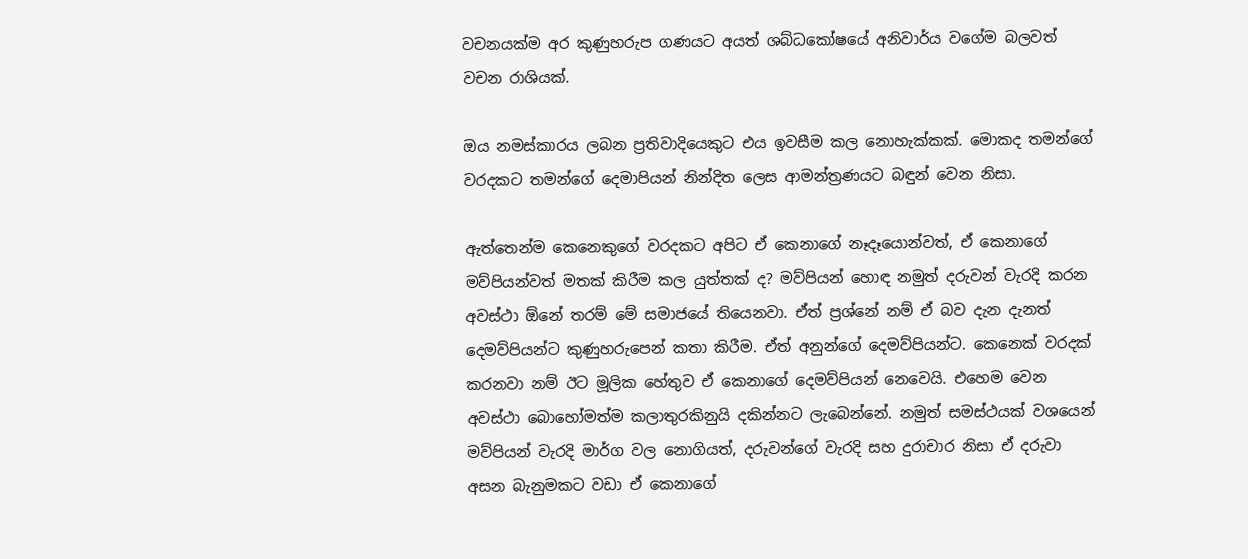වචනයක්ම අර කුණුහරුප ගණයට අයත් ශබ්ධකෝෂයේ අනිවාර්ය වගේම බලවත් වචන රාශියක්.

ඔය නමස්කාරය ලබන ප්‍රතිවාදියෙකුට එය ඉවසීම කල නොහැක්කක්. මොකද තමන්ගේ වරදකට තමන්ගේ දෙමාපියන් නින්දිත ලෙස ආමන්ත්‍රණයට බඳුන් වෙන නිසා.

ඇත්තෙන්ම කෙනෙකුගේ වරදකට අපිට ඒ කෙනාගේ නෑදෑයොන්වත්, ඒ කෙනාගේ මව්පියන්වත් මතක් කිරීම කල යුත්තක් ද? මව්පියන් හොඳ නමුත් දරුවන් වැරදි කරන අවස්ථා ඕනේ තරම් මේ සමාජයේ තියෙනවා. ඒත් ප්‍රශ්නේ නම් ඒ බව දැන දැනත් දෙමව්පියන්ට කුණුහරුපෙන් කතා කිරීම. ඒත් අනුන්ගේ දෙමව්පියන්ට. කෙනෙක් වරදක් කරනවා නම් ඊට මූලික හේතුව ඒ කෙනාගේ දෙමව්පියන් නෙවෙයි. එහෙම වෙන අවස්ථා බොහෝමත්ම කලාතුරකිනුයි දකින්නට ලැබෙන්නේ. නමුත් සමස්ථයක් වශයෙන් මව්පියන් වැරදි මාර්ග වල නොගියත්, දරුවන්ගේ වැරදි සහ දුරාචාර නිසා ඒ දරුවා අසන බැනුමකට වඩා ඒ කෙනාගේ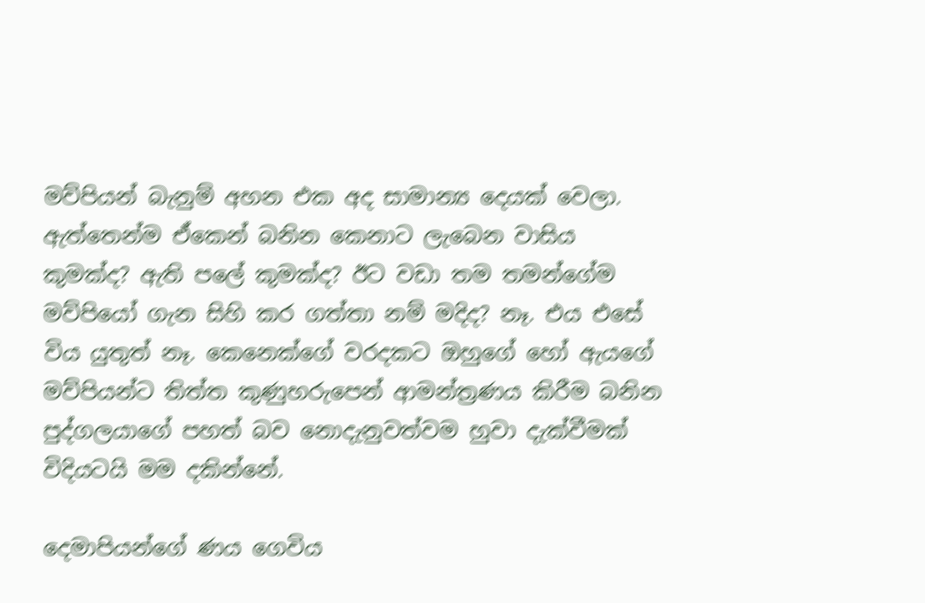මව්පියන් බැනුම් අහන එක අද සාමාන්‍ය දෙයක් වෙලා. ඇත්තෙන්ම ඒකෙන් බනින කෙනාට ලැබෙන වාසිය කුමක්ද? ඇති පලේ කුමක්ද? ඊට වඩා තම තමන්ගේම මව්පියෝ ගැන සිහි කර ගත්තා නම් මදිද? නෑ. එය එසේ විය යුතුත් නෑ. කෙනෙක්ගේ වරදකට ඔහුගේ හෝ ඇයගේ මව්පියන්ට තිත්ත කුණුහරුපෙන් ආමන්ත්‍රණය කිරීම බනින පුද්ගලයාගේ පහත් බව නොදැනුවත්වම හුවා දැක්වීමක් විදියටයි මම දකින්නේ.

දෙමාපියන්ගේ ණය ගෙවිය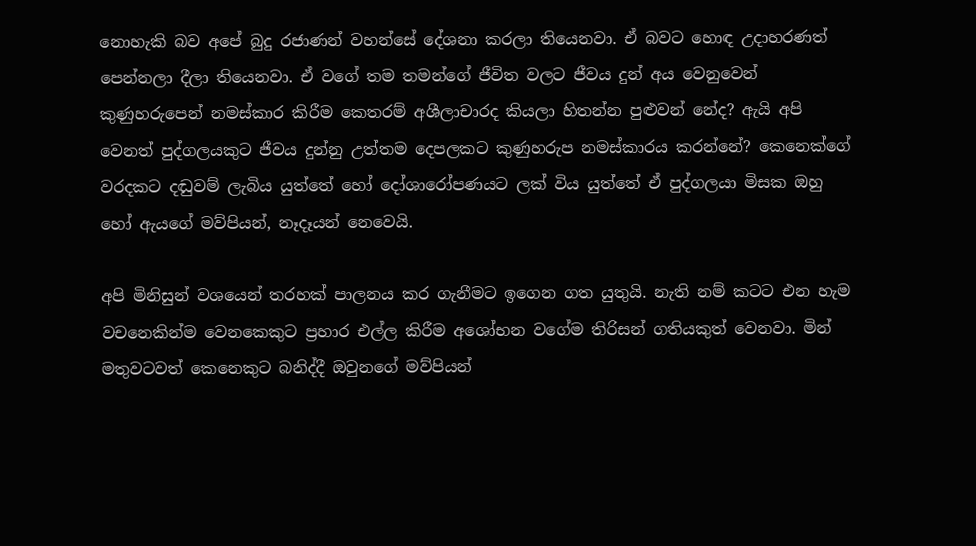නොහැකි බව අපේ බුදු රජාණන් වහන්සේ දේශනා කරලා තියෙනවා. ඒ බවට හොඳ උදාහරණත් පෙන්නලා දීලා තියෙනවා. ඒ වගේ තම තමන්ගේ ජීවිත වලට ජීවය දුන් අය වෙනුවෙන් කුණුහරුපෙන් නමස්කාර කිරීම කෙතරම් අශීලාචාරද කියලා හිතන්න පුළුවන් නේද? ඇයි අපි වෙනත් පුද්ගලයකුට ජීවය දුන්නු උත්තම දෙපලකට කුණුහරුප නමස්කාරය කරන්නේ? කෙනෙක්ගේ වරදකට දඬුවම් ලැබිය යුත්තේ හෝ දෝශාරෝපණයට ලක් විය යුත්තේ ඒ පුද්ගලයා මිසක ඔහු හෝ ඇයගේ මව්පියන්, නෑදෑයන් නෙවෙයි.

අපි මිනිසුන් වශයෙන් තරහක් පාලනය කර ගැනීමට ඉගෙන ගත යුතුයි. නැති නම් කටට එන හැම වචනෙකින්ම වෙනකෙකුට ප්‍රහාර එල්ල කිරීම අශෝභන වගේම තිරිසන් ගතියකුත් වෙනවා. මින් මතුවටවත් කෙනෙකුට බනිද්දී ඔවුනගේ මව්පියන්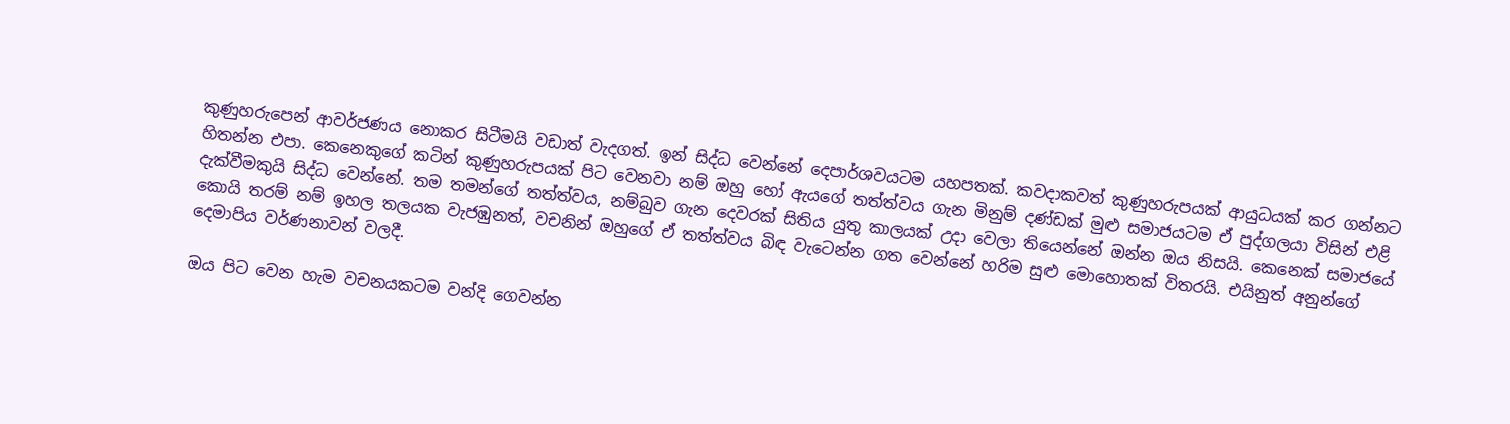කුණුහරුපෙන් ආවර්ජණය නොකර සිටීමයි වඩාත් වැදගත්. ඉන් සිද්ධ වෙන්නේ දෙපාර්ශවයටම යහපතක්. කවදාකවත් කුණුහරුපයක් ආයුධයක් කර ගන්නට හිතන්න එපා. කෙනෙකුගේ කටින් කුණුහරුපයක් පිට වෙනවා නම් ඔහු හෝ ඇයගේ තත්ත්වය ගැන මිනුම් දණ්ඩක් මුළු සමාජයටම ඒ පුද්ගලයා විසින් එළි දැක්වීමකුයි සිද්ධ වෙන්නේ. තම තමන්ගේ තත්ත්වය, නම්බුව ගැන දෙවරක් සිතිය යුතු කාලයක් උදා වෙලා තියෙන්නේ ඔන්න ඔය නිසයි. කෙනෙක් සමාජයේ කොයි තරම් නම් ඉහල තලයක වැජඹුනත්, වචනින් ඔහුගේ ඒ තත්ත්වය බිඳ වැටෙන්න ගත වෙන්නේ හරිම සුළු මොහොතක් විතරයි. එයිනුත් අනුන්ගේ දෙමාපිය වර්ණනාවන් වලදී.

ඔය පිට වෙන හැම වචනයකටම වන්දි ගෙවන්න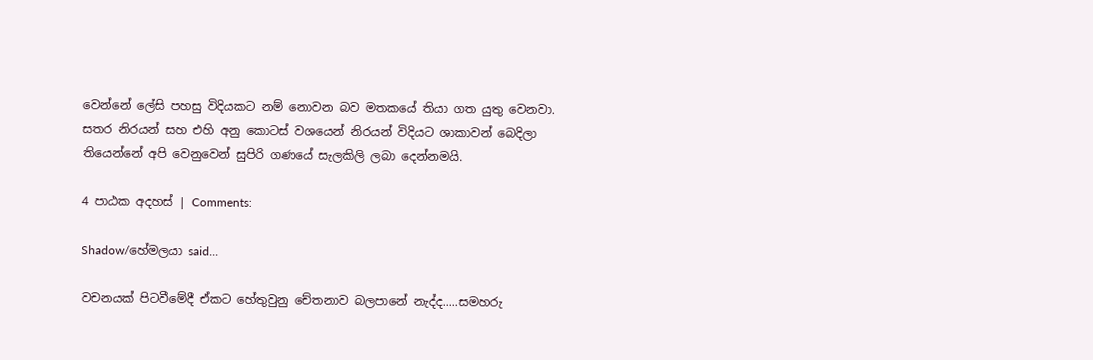වෙන්නේ ලේසි පහසු විදියකට නම් නොවන බව මතකයේ තියා ගත යුතු වෙනවා. සතර නිරයන් සහ එහි අනු කොටස් වශයෙන් නිරයන් විදියට ශාකාවන් බෙදිලා තියෙන්නේ අපි වෙනුවෙන් සුපිරි ගණයේ සැලකිලි ලබා දෙන්නමයි.

4 පාඨක අදහස් | Comments:

Shadow/හේමලයා said...

වචනයක් පිටවීමේදී ඒකට හේතුවුනු චේතනාව බලපානේ නැද්ද.....සමහරු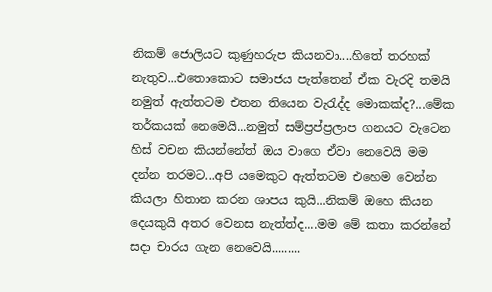නිකම් ජොලියට කුණුහරුප කියනවා....හිතේ තරහක් නැතුව...එතොකොට සමාජය පැත්තෙන් ඒක වැරදි තමයි නමුත් ඇත්තටම එතන තියෙන වැරැද්ද මොකක්ද?...මේක තර්කයක් නෙමෙයි...නමුත් සම්ප්‍රප්ප්‍රලාප ගනයට වැටෙන හිස් වචන කියන්නේත් ඔය වාගෙ ඒවා නෙවෙයි මම දන්න තරමට...අපි යමෙකුට ඇත්තටම එහෙම වෙන්න කියලා හිතාන කරන ශාපය කුයි...නිකම් ඔහෙ කියන දෙයකුයි අතර වෙනස නැත්ත්ද....මම මේ කතා කරන්නේ සදා චාරය ගැන නෙවෙයි.........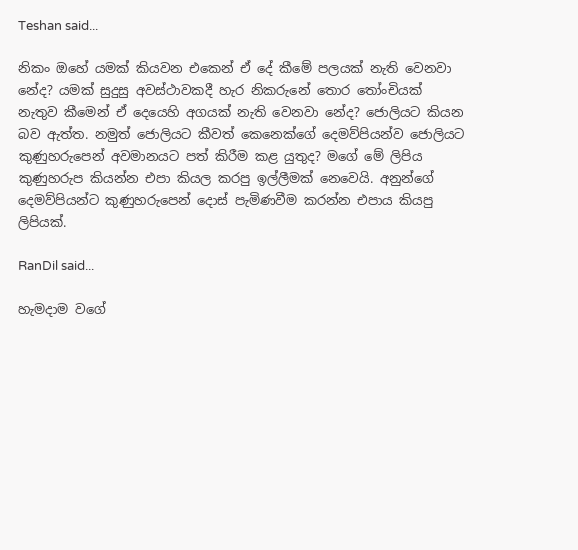Teshan said...

නිකං ඔහේ යමක් කියවන එකෙන් ඒ දේ කීමේ පලයක් නැති වෙනවා නේද? යමක් සුදුසු අවස්ථාවකදී හැර නිකරුනේ තොර තෝංචියක් නැතුව කීමෙන් ඒ දෙයෙහි අගයක් නැති වෙනවා නේද? ජොලියට කියන බව ඇත්ත. නමුත් ජොලියට කීවත් කෙනෙක්ගේ දෙමව්පියන්ව ජොලියට කුණුහරුපෙන් අවමානයට පත් කිරීම කළ යුතුද? මගේ මේ ලිපිය කුණුහරුප කියන්න එපා කියල කරපු ඉල්ලීමක් නෙවෙයි. අනුන්ගේ දෙමව්පියන්ට කුණුහරුපෙන් දොස් පැමිණවීම කරන්න එපාය කියපු ලිපියක්.

RanDil said...

හැමදාම වගේ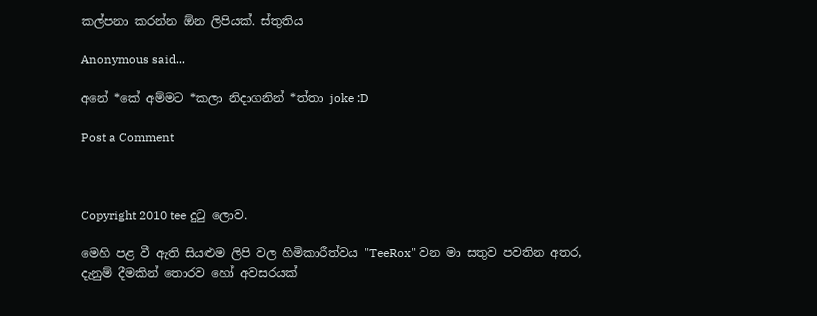කල්පනා කරන්න ඕන ලිපියක්. ස්තුතිය

Anonymous said...

අනේ *කේ අම්මට *කලා නිදාගනින් *ත්තා joke :D

Post a Comment



Copyright 2010 tee දුටු ලොව.

මෙහි පළ වී ඇති සියළුම ලිපි වල හිමිකාරීත්වය "TeeRox" වන මා සතුව පවතින අතර, දැනුම් දීමකින් තොරව හෝ අවසරයක්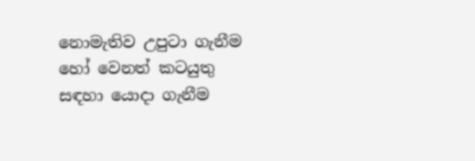නොමැතිව උපුටා ගැනීම හෝ වෙනත් කටයුතු සඳහා යොදා ගැනීම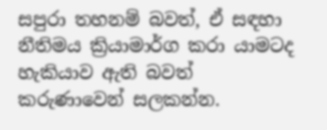සපුරා තහනම් බවත්, ඒ සඳහා නීතිමය ක්‍රියාමාර්ග කරා යාමටද හැකියාව ඇති බවත් කරුණාවෙන් සලකන්න.